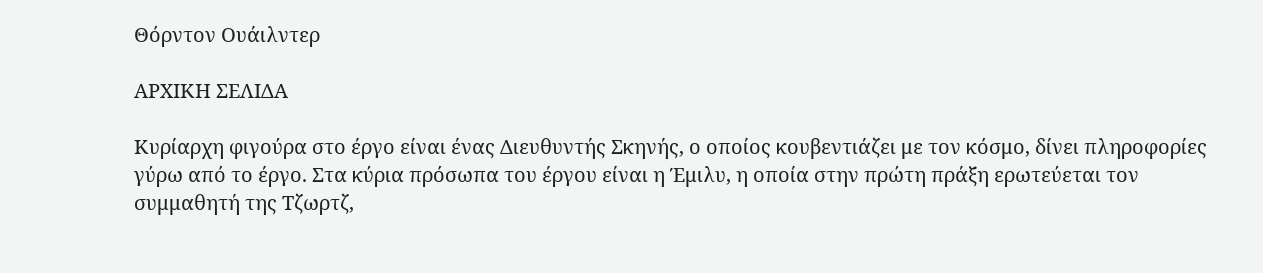Θόρντον Ουάιλντερ

ΑΡΧΙΚΗ ΣΕΛΙΔΑ

Κυρίαρχη φιγούρα στο έργο είναι ένας Διευθυντής Σκηνής, ο οποίος κουβεντιάζει με τον κόσμο, δίνει πληροφορίες γύρω από το έργο. Στα κύρια πρόσωπα του έργου είναι η Έμιλυ, η οποία στην πρώτη πράξη ερωτεύεται τον συμμαθητή της Τζωρτζ,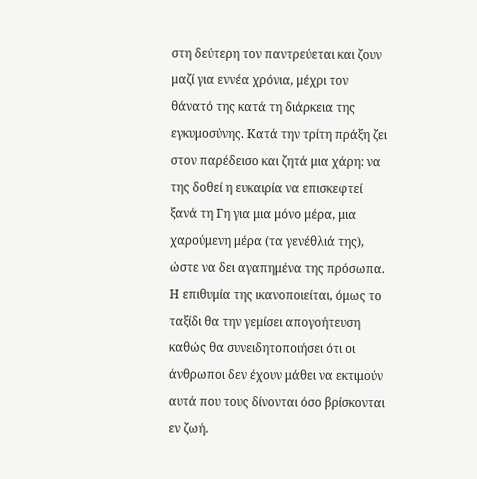στη δεύτερη τον παντρεύεται και ζουν μαζί για εννέα χρόνια, μέχρι τον θάνατό της κατά τη διάρκεια της εγκυμοσύνης. Κατά την τρίτη πράξη ζει στον παρέδεισο και ζητά μια χάρη: να της δοθεί η ευκαιρία να επισκεφτεί ξανά τη Γη για μια μόνο μέρα, μια χαρούμενη μέρα (τα γενέθλιά της), ώστε να δει αγαπημένα της πρόσωπα. Η επιθυμία της ικανοποιείται, όμως το ταξίδι θα την γεμίσει απογοήτευση καθώς θα συνειδητοποιήσει ότι οι άνθρωποι δεν έχουν μάθει να εκτιμούν αυτά που τους δίνονται όσο βρίσκονται εν ζωή.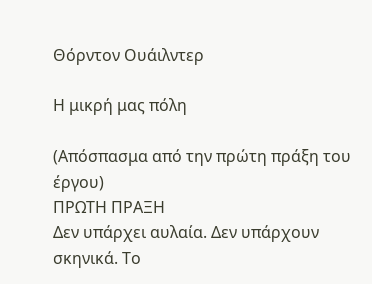Θόρντον Ουάιλντερ

Η μικρή μας πόλη

(Απόσπασμα από την πρώτη πράξη του έργου)
ΠΡΩΤΗ ΠΡΑΞΗ
Δεν υπάρχει αυλαία. Δεν υπάρχουν σκηνικά. Το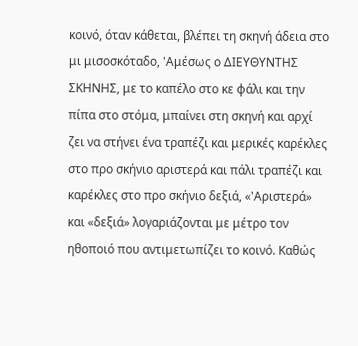κοινό, όταν κάθεται, βλέπει τη σκηνή άδεια στο μι μισοσκόταδο, 'Αμέσως ο ΔΙΕΥΘΥΝΤΗΣ ΣΚΗΝΗΣ, με το καπέλο στο κε φάλι και την πίπα στο στόμα, μπαίνει στη σκηνή και αρχί ζει να στήνει ένα τραπέζι και μερικές καρέκλες στο προ σκήνιο αριστερά και πάλι τραπέζι και καρέκλες στο προ σκήνιο δεξιά, «'Αριστερά» και «δεξιά» λογαριάζονται με μέτρο τον ηθοποιό που αντιμετωπίζει το κοινό. Καθώς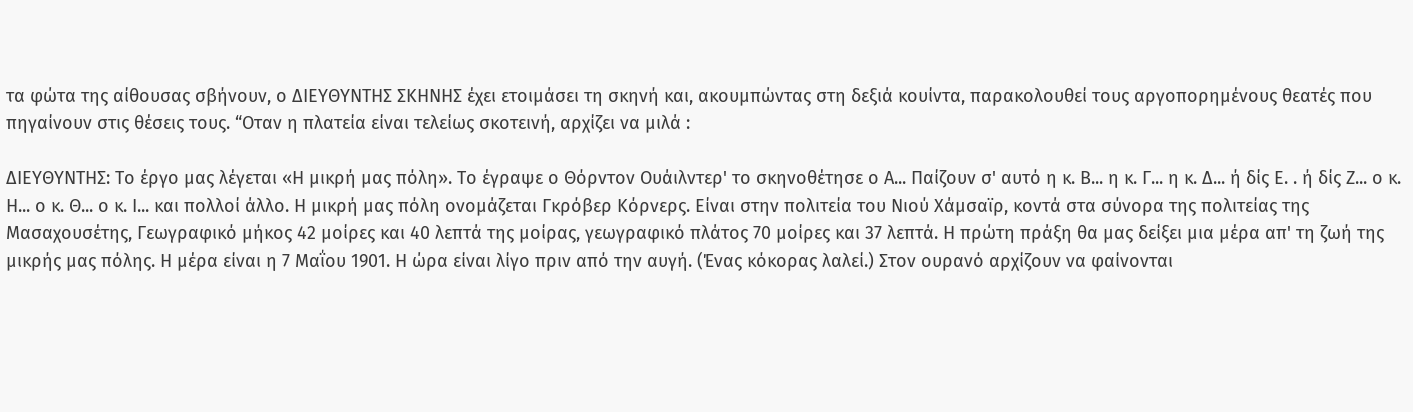τα φώτα της αίθουσας σβήνουν, ο ΔΙΕΥΘΥΝΤΗΣ ΣΚΗΝΗΣ έχει ετοιμάσει τη σκηνή και, ακουμπώντας στη δεξιά κουίντα, παρακολουθεί τους αργοπορημένους θεατές που πηγαίνουν στις θέσεις τους. “Οταν η πλατεία είναι τελείως σκοτεινή, αρχίζει να μιλά :

ΔΙΕΥΘΥΝΤΗΣ: Το έργο μας λέγεται «Η μικρή μας πόλη». Το έγραψε ο Θόρντον Ουάιλντερ' το σκηνοθέτησε ο Α... Παίζουν σ' αυτό η κ. Β... η κ. Γ... η κ. Δ... ή δίς Ε. . ή δίς Ζ... ο κ. Η... ο κ. Θ... ο κ. Ι... και πολλοί άλλο. Η μικρή μας πόλη ονομάζεται Γκρόβερ Κόρνερς. Είναι στην πολιτεία του Νιού Χάμσαϊρ, κοντά στα σύνορα της πολιτείας της Μασαχουσέτης, Γεωγραφικό μήκος 42 μοίρες και 40 λεπτά της μοίρας, γεωγραφικό πλάτος 70 μοίρες και 37 λεπτά. Η πρώτη πράξη θα μας δείξει μια μέρα απ' τη ζωή της μικρής μας πόλης. Η μέρα είναι η 7 Μαΐου 1901. Η ώρα είναι λίγο πριν από την αυγή. (Ένας κόκορας λαλεί.) Στον ουρανό αρχίζουν να φαίνονται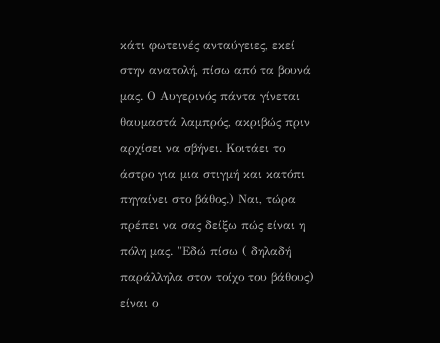κάτι φωτεινές ανταύγειες, εκεί στην ανατολή, πίσω από τα βουνά μας. Ο Αυγερινός πάντα γίνεται θαυμαστά λαμπρός, ακριβώς πριν αρχίσει να σβήνει. Κοιτάει το άστρο για μια στιγμή και κατόπι πηγαίνει στο βάθος.) Ναι, τώρα πρέπει να σας δείξω πώς είναι η πόλη μας. "Εδώ πίσω ( δηλαδή παράλληλα στον τοίχο του βάθους) είναι ο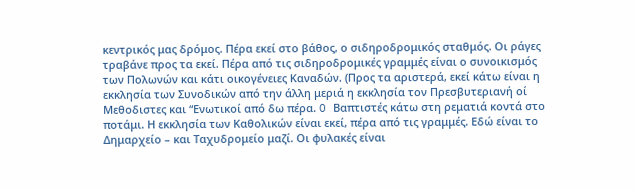κεντρικός μας δρόμος. Πέρα εκεί στο βάθος, ο σιδηροδρομικός σταθμός. Οι ράγες τραβάνε προς τα εκεί. Πέρα από τις σιδηροδρομικές γραμμές είναι ο συνοικισμός των Πολωνών και κάτι οικογένειες Καναδών. (Προς τα αριστερά, εκεί κάτω είναι η εκκλησία των Συνοδικών από την άλλη μεριά η εκκλησία τον Πρεσβυτεριανή οί Μεθοδιστες και “Ενωτικοί από δω πέρα. O Βαπτιστές κάτω στη ρεματιά κοντά στο ποτάμι. Η εκκλησία των Καθολικών είναι εκεί, πέρα από τις γραμμές. Εδώ είναι το Δημαρχείο – και Ταχυδρομείο μαζί. Οι φυλακές είναι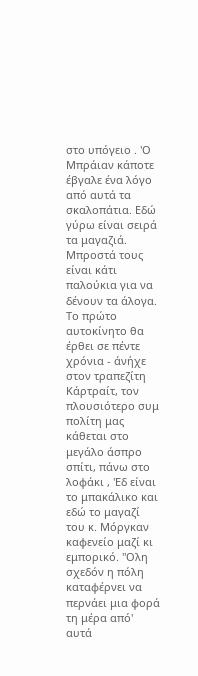στο υπόγειο . 'Ο Μπράιαν κάποτε έβγαλε ένα λόγο από αυτά τα σκαλοπάτια. Εδώ γύρω είναι σειρά τα μαγαζιά. Μπροστά τους είναι κάτι παλούκια για να δένουν τα άλογα. Το πρώτο αυτοκίνητο θα έρθει σε πέντε χρόνια - άνήχε στον τραπεζίτη Κάρτραίτ, τον πλουσιότερο συμ πολίτη μας κάθεται στο μεγάλο άσπρο σπίτι, πάνω στο λοφάκι , 'Εδ είναι το μπακάλικο και εδώ το μαγαζί του κ. Μόργκαν καφενείο μαζί κι εμπορικό. "Ολη σχεδόν η πόλη καταφέρνει να περνάει μια φορά τη μέρα από' αυτά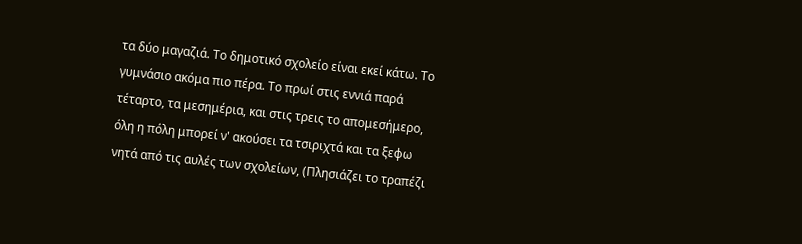τα δύο μαγαζιά. Το δημοτικό σχολείο είναι εκεί κάτω. Το γυμνάσιο ακόμα πιο πέρα. Το πρωί στις εννιά παρά τέταρτο, τα μεσημέρια, και στις τρεις το απομεσήμερο, όλη η πόλη μπορεί ν' ακούσει τα τσιριχτά και τα ξεφω νητά από τις αυλές των σχολείων, (Πλησιάζει το τραπέζι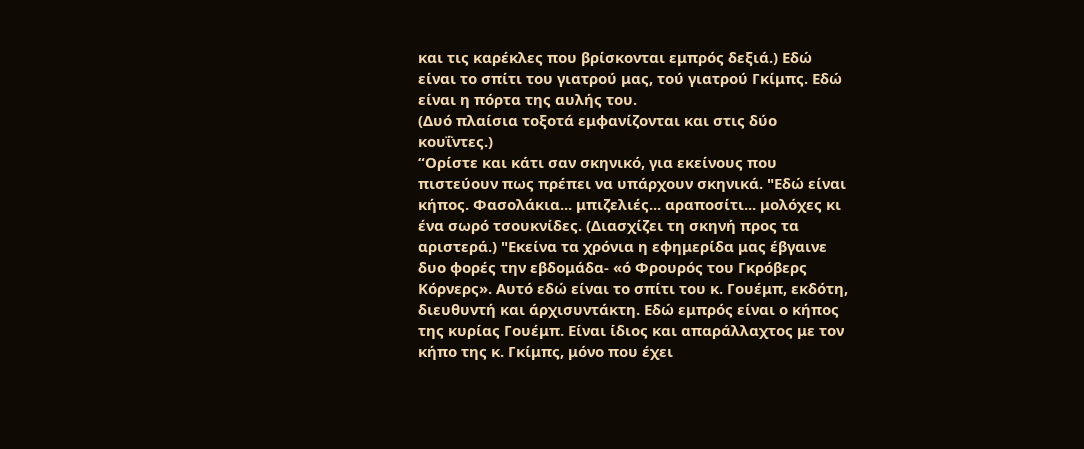και τις καρέκλες που βρίσκονται εμπρός δεξιά.) Εδώ είναι το σπίτι του γιατρού μας, τού γιατρού Γκίμπς. Εδώ είναι η πόρτα της αυλής του.
(Δυό πλαίσια τοξοτά εμφανίζονται και στις δύο κουΐντες.)
“Ορίστε και κάτι σαν σκηνικό, για εκείνους που πιστεύουν πως πρέπει να υπάρχουν σκηνικά. "Εδώ είναι κήπος. Φασολάκια... μπιζελιές... αραποσίτι... μολόχες κι ένα σωρό τσουκνίδες. (Διασχίζει τη σκηνή προς τα αριστερά.) "Εκείνα τα χρόνια η εφημερίδα μας έβγαινε δυο φορές την εβδομάδα- «ό Φρουρός του Γκρόβερς Κόρνερς». Αυτό εδώ είναι το σπίτι του κ. Γουέμπ, εκδότη, διευθυντή και άρχισυντάκτη. Εδώ εμπρός είναι ο κήπος της κυρίας Γουέμπ. Είναι ίδιος και απαράλλαχτος με τον κήπο της κ. Γκίμπς, μόνο που έχει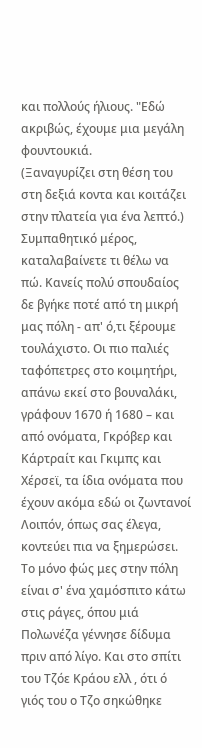και πολλούς ήλιους. "Εδώ ακριβώς, έχουμε μια μεγάλη φουντουκιά.
(Ξαναγυρίζει στη θέση του στη δεξιά κοντα και κοιτάζει στην πλατεία για ένα λεπτό.)
Συμπαθητικό μέρος, καταλαβαίνετε τι θέλω να πώ. Κανείς πολύ σπουδαίος δε βγήκε ποτέ από τη μικρή μας πόλη - απ' ό,τι ξέρουμε τουλάχιστο. Οι πιο παλιές ταφόπετρες στο κοιμητήρι, απάνω εκεί στο βουναλάκι, γράφουν 1670 ή 1680 – και από ονόματα, Γκρόβερ και Κάρτραίτ και Γκιμπς και Χέρσεϊ, τα ίδια ονόματα που έχουν ακόμα εδώ οι ζωντανοί Λοιπόν, όπως σας έλεγα, κοντεύει πια να ξημερώσει. Το μόνο φώς μες στην πόλη είναι σ' ένα χαμόσπιτο κάτω στις ράγες, όπου μιά Πολωνέζα γέννησε δίδυμα πριν από λίγο. Και στο σπίτι του Τζόε Κράου ελλ , ότι ό γιός του ο Τζο σηκώθηκε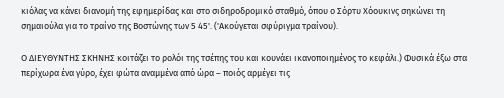κιόλας να κάνει διανομή της εφημερίδας και στο σιδηροδρομικό σταθμό, όπου ο Σόρτυ Χόουκινς σηκώνει τη σημαιούλα για το τραίνο της Βοστώνης των 5 45'. ('Ακούγεται σφύριγμα τραίνου).

Ο ΔΙΕΥΘΥΝΤΗΣ ΣΚΗΝΗΣ κοιτάζει το ρολόι της τσέπης του και κουνάει ικανοποιημένος το κεφάλι.) Φυσικά έξω στα περίχωρα ένα γύρο, έχει φώτα αναμμένα από ώρα – ποιός αρμέγει τις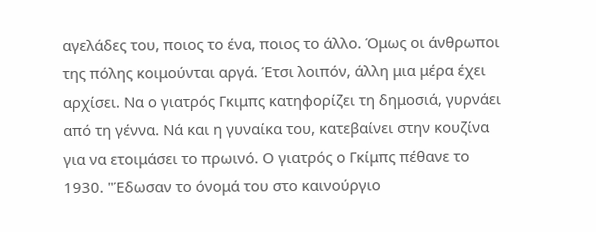αγελάδες του, ποιος το ένα, ποιος το άλλο. Όμως οι άνθρωποι της πόλης κοιμούνται αργά. Έτσι λοιπόν, άλλη μια μέρα έχει αρχίσει. Να ο γιατρός Γκιμπς κατηφορίζει τη δημοσιά, γυρνάει από τη γέννα. Νά και η γυναίκα του, κατεβαίνει στην κουζίνα για να ετοιμάσει το πρωινό. Ο γιατρός ο Γκίμπς πέθανε το 1930. "Έδωσαν το όνομά του στο καινούργιο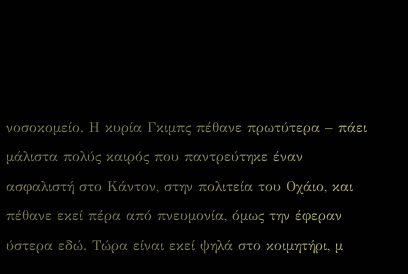νοσοκομείο. Η κυρία Γκιμπς πέθανε πρωτύτερα – πάει μάλιστα πολύς καιρός που παντρεύτηκε έναν ασφαλιστή στο Κάντον, στην πολιτεία του Οχάιο, και πέθανε εκεί πέρα από πνευμονία, όμως την έφεραν ύστερα εδώ. Τώρα είναι εκεί ψηλά στο κοιμητήρι, μ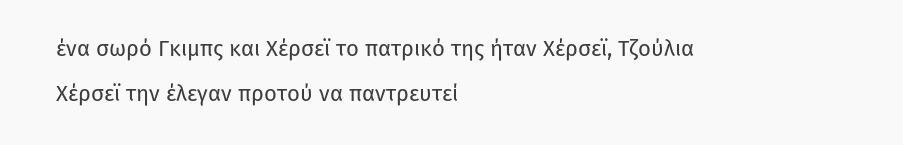ένα σωρό Γκιμπς και Χέρσεϊ το πατρικό της ήταν Χέρσεϊ, Τζούλια Χέρσεϊ την έλεγαν προτού να παντρευτεί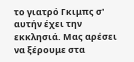το γιατρό Γκιμπς σ' αυτήν έχει την εκκλησιά. Μας αρέσει να ξέρουμε στα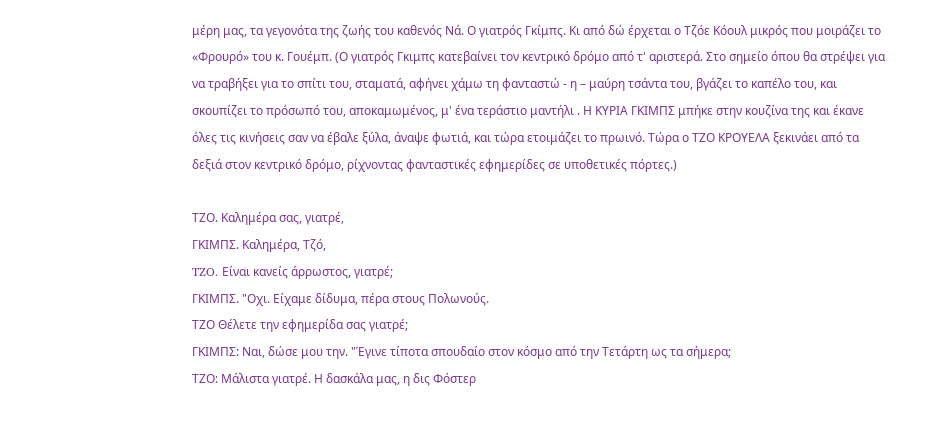μέρη μας, τα γεγονότα της ζωής του καθενός Νά. Ο γιατρός Γκίμπς. Κι από δώ έρχεται ο Τζόε Κόουλ μικρός που μοιράζει το «Φρουρό» του κ. Γουέμπ. (Ο γιατρός Γκιμπς κατεβαίνει τον κεντρικό δρόμο από τ' αριστερά. Στο σημείο όπου θα στρέψει για να τραβήξει για το σπίτι του, σταματά, αφήνει χάμω τη φανταστώ - η – μαύρη τσάντα του, βγάζει το καπέλο του, και σκουπίζει το πρόσωπό του, αποκαμωμένος, μ' ένα τεράστιο μαντήλι . Η ΚΥΡΙΑ ΓΚΙΜΠΣ μπήκε στην κουζίνα της και έκανε όλες τις κινήσεις σαν να έβαλε ξύλα, άναψε φωτιά, και τώρα ετοιμάζει το πρωινό. Τώρα ο ΤΖΟ ΚΡΟΥΕΛΑ ξεκινάει από τα δεξιά στον κεντρικό δρόμο, ρίχνοντας φανταστικές εφημερίδες σε υποθετικές πόρτες.)

TΖΟ. Καλημέρα σας, γιατρέ,
ΓΚΙΜΠΣ. Καλημέρα, Τζό,
TZO. Είναι κανείς άρρωστος, γιατρέ;
ΓΚΙΜΠΣ. "Οχι. Είχαμε δίδυμα, πέρα στους Πολωνούς.
TΖΟ Θέλετε την εφημερίδα σας γιατρέ;
ΓΚΙΜΠΣ: Ναι, δώσε μου την. "Έγινε τίποτα σπουδαίο στον κόσμο από την Τετάρτη ως τα σήμερα;
ΤΖΟ: Μάλιστα γιατρέ. Η δασκάλα μας, η δις Φόστερ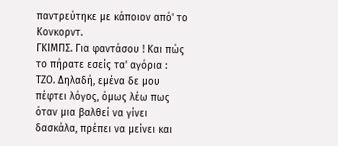παντρεύτηκε με κάποιον από' το Κονκορντ.
ΓΚΙΜΠΣ. Για φαντάσου ! Και πώς το πήρατε εσείς τα' αγόρια :
ΤΖΟ. Δηλαδή, εμένα δε μου πέφτει λόγος, όμως λέω πως όταν μια βαλθεί να γίνει δασκάλα, πρέπει να μείνει και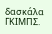δασκάλα
ΓΚΙΜΠΣ.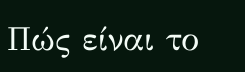Πώς είναι το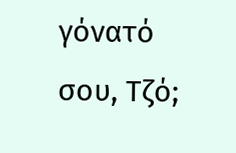γόνατό σου, Τζό;